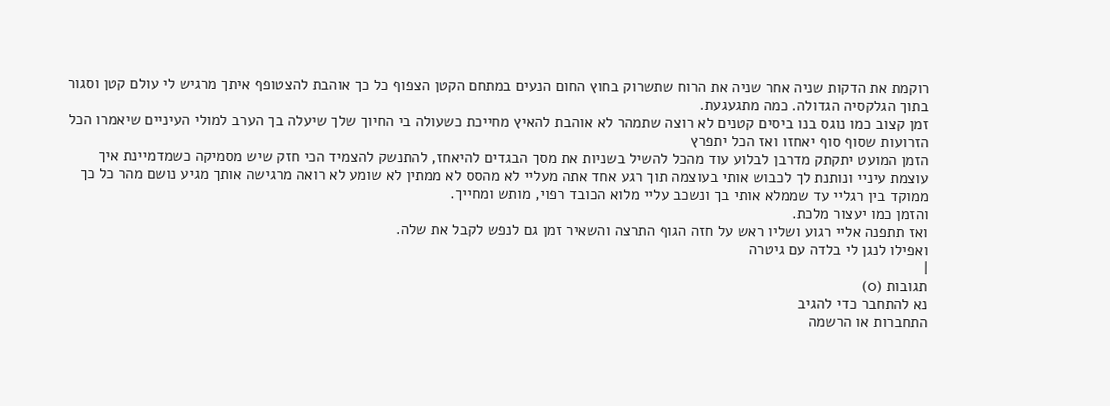רוקמת את הדקות שניה אחר שניה את הרוח שתשרוק בחוץ החום הנעים במתחם הקטן הצפוף כל כך אוהבת להצטופף איתך מרגיש לי עולם קטן וסגור בתוך הגלקסיה הגדולה. כמה מתגעגעת.
זמן קצוב כמו נוגס בנו ביסים קטנים לא רוצה שתמהר לא אוהבת להאיץ מחייכת כשעולה בי החיוך שלך שיעלה בך הערב למולי העיניים שיאמרו הכל הזרועות שסוף סוף יאחזו ואז הכל יתפרץ
הזמן המועט יתקתק מדרבן לבלוע עוד מהכל להשיל בשניות את מסך הבגדים להיאחז, להתנשק להצמיד הכי חזק שיש מסמיקה כשמדמיינת איך עוצמת עיניי ונותנת לך לכבוש אותי בעוצמה תוך רגע אחד אתה מעליי לא מהסס לא ממתין לא שומע לא רואה מרגישה אותך מגיע נושם מהר כל כך ממוקד בין רגליי עד שממלא אותי בך ונשכב עליי מלוא הכובד רפוי, מותש ומחייך.
והזמן כמו יעצור מלכת.
ואז תתפנה אליי רגוע ושליו ראש על חזה הגוף התרצה והשאיר זמן גם לנפש לקבל את שלה.
ואפילו לנגן לי בלדה עם גיטרה
|
תגובות (0)
נא להתחבר כדי להגיב
התחברות או הרשמה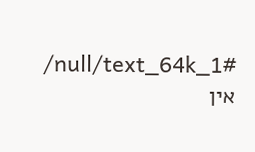/null/text_64k_1#
אין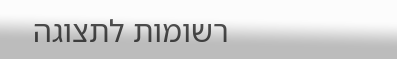רשומות לתצוגה